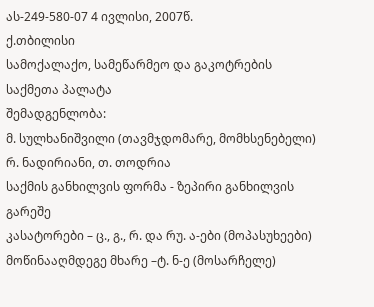ას-249-580-07 4 ივლისი, 2007წ.
ქ.თბილისი
სამოქალაქო, სამეწარმეო და გაკოტრების
საქმეთა პალატა
შემადგენლობა:
მ. სულხანიშვილი (თავმჯდომარე, მომხსენებელი)
რ. ნადირიანი, თ. თოდრია
საქმის განხილვის ფორმა - ზეპირი განხილვის გარეშე
კასატორები – ც., გ., რ. და რუ. ა-ები (მოპასუხეები)
მოწინააღმდეგე მხარე –ტ. ნ-ე (მოსარჩელე)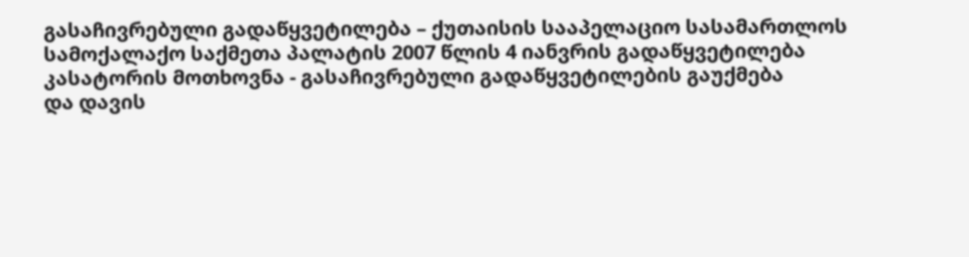გასაჩივრებული გადაწყვეტილება – ქუთაისის სააპელაციო სასამართლოს სამოქალაქო საქმეთა პალატის 2007 წლის 4 იანვრის გადაწყვეტილება
კასატორის მოთხოვნა - გასაჩივრებული გადაწყვეტილების გაუქმება
და დავის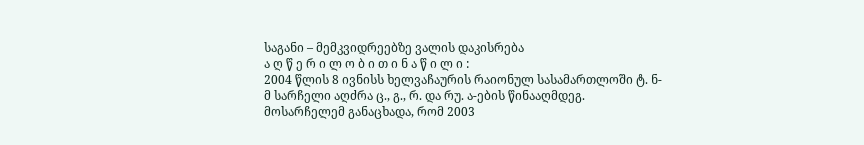საგანი – მემკვიდრეებზე ვალის დაკისრება
ა ღ წ ე რ ი ლ ო ბ ი თ ი ნ ა წ ი ლ ი :
2004 წლის 8 ივნისს ხელვაჩაურის რაიონულ სასამართლოში ტ. ნ-მ სარჩელი აღძრა ც., გ., რ. და რუ. ა-ების წინააღმდეგ.
მოსარჩელემ განაცხადა, რომ 2003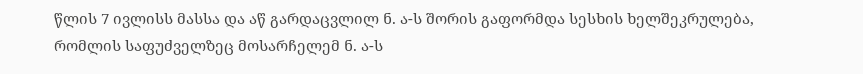წლის 7 ივლისს მასსა და აწ გარდაცვლილ ნ. ა-ს შორის გაფორმდა სესხის ხელშეკრულება, რომლის საფუძველზეც მოსარჩელემ ნ. ა-ს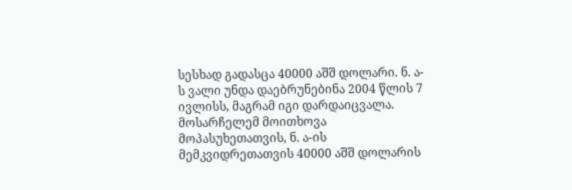სესხად გადასცა 40000 აშშ დოლარი. ნ. ა-ს ვალი უნდა დაებრუნებინა 2004 წლის 7 ივლისს, მაგრამ იგი დარდაიცვალა.
მოსარჩელემ მოითხოვა მოპასუხეთათვის, ნ. ა-ის მემკვიდრეთათვის 40000 აშშ დოლარის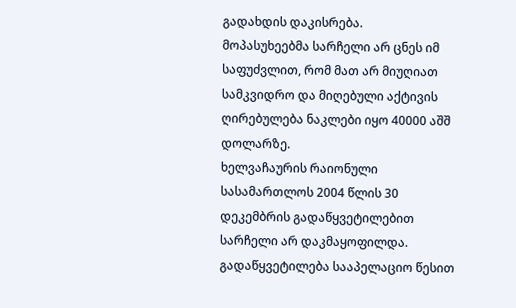გადახდის დაკისრება.
მოპასუხეებმა სარჩელი არ ცნეს იმ საფუძვლით, რომ მათ არ მიუღიათ სამკვიდრო და მიღებული აქტივის ღირებულება ნაკლები იყო 40000 აშშ დოლარზე.
ხელვაჩაურის რაიონული სასამართლოს 2004 წლის 30 დეკემბრის გადაწყვეტილებით სარჩელი არ დაკმაყოფილდა.
გადაწყვეტილება სააპელაციო წესით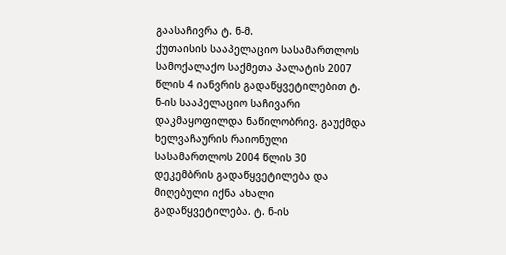გაასაჩივრა ტ. ნ-მ.
ქუთაისის სააპელაციო სასამართლოს სამოქალაქო საქმეთა პალატის 2007 წლის 4 იანვრის გადაწყვეტილებით ტ. ნ-ის სააპელაციო საჩივარი დაკმაყოფილდა ნაწილობრივ. გაუქმდა ხელვაჩაურის რაიონული სასამართლოს 2004 წლის 30 დეკემბრის გადაწყვეტილება და მიღებული იქნა ახალი გადაწყვეტილება. ტ. ნ-ის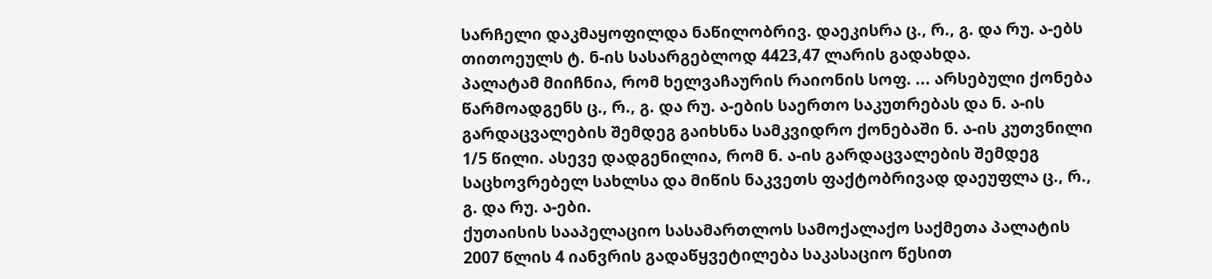სარჩელი დაკმაყოფილდა ნაწილობრივ. დაეკისრა ც., რ., გ. და რუ. ა-ებს თითოეულს ტ. ნ-ის სასარგებლოდ 4423,47 ლარის გადახდა.
პალატამ მიიჩნია, რომ ხელვაჩაურის რაიონის სოფ. ... არსებული ქონება წარმოადგენს ც., რ., გ. და რუ. ა-ების საერთო საკუთრებას და ნ. ა-ის გარდაცვალების შემდეგ გაიხსნა სამკვიდრო ქონებაში ნ. ა-ის კუთვნილი 1/5 წილი. ასევე დადგენილია, რომ ნ. ა-ის გარდაცვალების შემდეგ საცხოვრებელ სახლსა და მიწის ნაკვეთს ფაქტობრივად დაეუფლა ც., რ., გ. და რუ. ა-ები.
ქუთაისის სააპელაციო სასამართლოს სამოქალაქო საქმეთა პალატის 2007 წლის 4 იანვრის გადაწყვეტილება საკასაციო წესით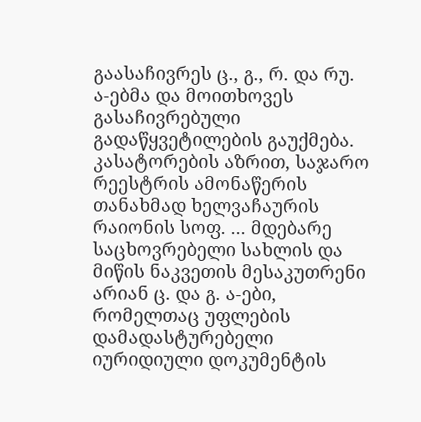გაასაჩივრეს ც., გ., რ. და რუ. ა-ებმა და მოითხოვეს გასაჩივრებული გადაწყვეტილების გაუქმება.
კასატორების აზრით, საჯარო რეესტრის ამონაწერის თანახმად ხელვაჩაურის რაიონის სოფ. ... მდებარე საცხოვრებელი სახლის და მიწის ნაკვეთის მესაკუთრენი არიან ც. და გ. ა-ები, რომელთაც უფლების დამადასტურებელი იურიდიული დოკუმენტის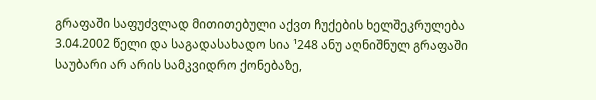გრაფაში საფუძვლად მითითებული აქვთ ჩუქების ხელშეკრულება 3.04.2002 წელი და საგადასახადო სია ¹248 ანუ აღნიშნულ გრაფაში საუბარი არ არის სამკვიდრო ქონებაზე,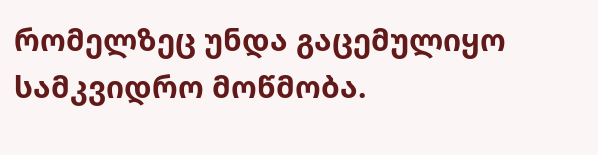რომელზეც უნდა გაცემულიყო სამკვიდრო მოწმობა.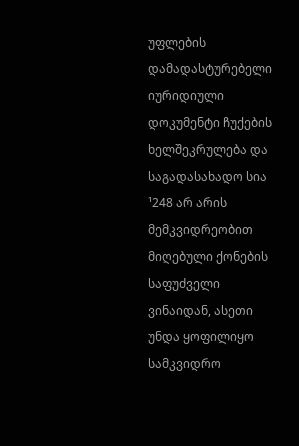უფლების დამადასტურებელი იურიდიული დოკუმენტი ჩუქების ხელშეკრულება და საგადასახადო სია ¹248 არ არის მემკვიდრეობით მიღებული ქონების საფუძველი ვინაიდან, ასეთი უნდა ყოფილიყო სამკვიდრო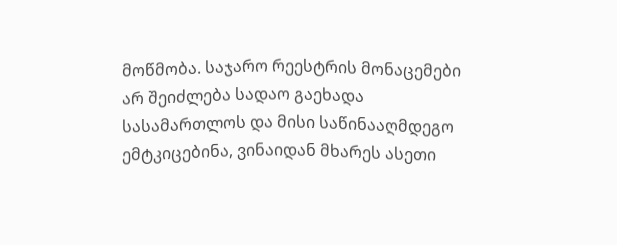მოწმობა. საჯარო რეესტრის მონაცემები არ შეიძლება სადაო გაეხადა სასამართლოს და მისი საწინააღმდეგო ემტკიცებინა, ვინაიდან მხარეს ასეთი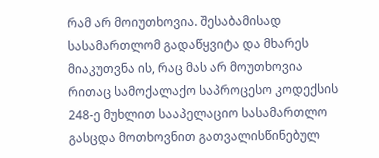რამ არ მოიუთხოვია. შესაბამისად სასამართლომ გადაწყვიტა და მხარეს მიაკუთვნა ის, რაც მას არ მოუთხოვია რითაც სამოქალაქო საპროცესო კოდექსის 248-ე მუხლით სააპელაციო სასამართლო გასცდა მოთხოვნით გათვალისწინებულ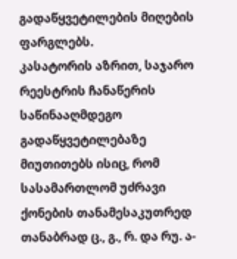გადაწყვეტილების მიღების ფარგლებს.
კასატორის აზრით, საჯარო რეესტრის ჩანაწერის საწინააღმდეგო გადაწყვეტილებაზე მიუთითებს ისიც, რომ სასამართლომ უძრავი ქონების თანამესაკუთრედ თანაბრად ც., გ., რ. და რუ. ა-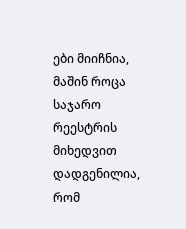ები მიიჩნია, მაშინ როცა საჯარო რეესტრის მიხედვით დადგენილია, რომ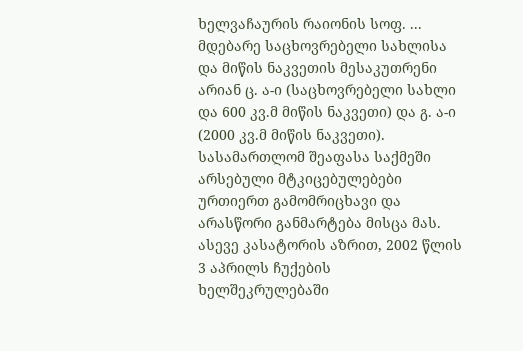ხელვაჩაურის რაიონის სოფ. ... მდებარე საცხოვრებელი სახლისა და მიწის ნაკვეთის მესაკუთრენი არიან ც. ა-ი (საცხოვრებელი სახლი და 600 კვ.მ მიწის ნაკვეთი) და გ. ა-ი (2000 კვ.მ მიწის ნაკვეთი). სასამართლომ შეაფასა საქმეში არსებული მტკიცებულებები ურთიერთ გამომრიცხავი და არასწორი განმარტება მისცა მას.
ასევე კასატორის აზრით, 2002 წლის 3 აპრილს ჩუქების ხელშეკრულებაში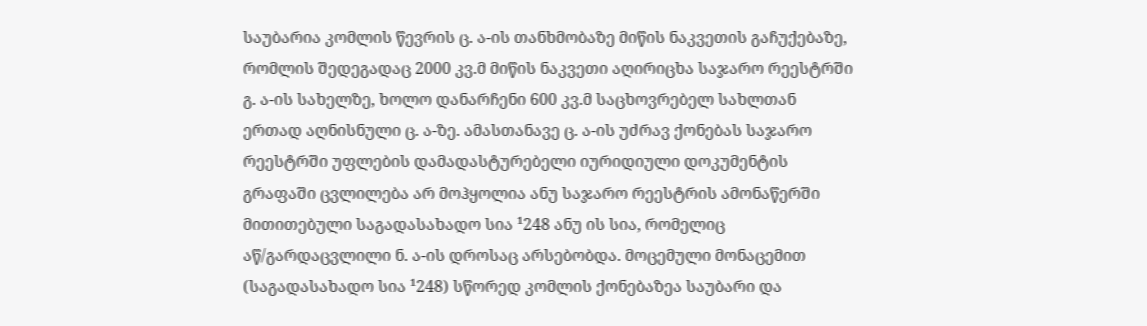საუბარია კომლის წევრის ც. ა-ის თანხმობაზე მიწის ნაკვეთის გაჩუქებაზე, რომლის შედეგადაც 2000 კვ.მ მიწის ნაკვეთი აღირიცხა საჯარო რეესტრში გ. ა-ის სახელზე, ხოლო დანარჩენი 600 კვ.მ საცხოვრებელ სახლთან ერთად აღნისნული ც. ა-ზე. ამასთანავე ც. ა-ის უძრავ ქონებას საჯარო რეესტრში უფლების დამადასტურებელი იურიდიული დოკუმენტის გრაფაში ცვლილება არ მოჰყოლია ანუ საჯარო რეესტრის ამონაწერში მითითებული საგადასახადო სია ¹248 ანუ ის სია, რომელიც აწ/გარდაცვლილი ნ. ა-ის დროსაც არსებობდა. მოცემული მონაცემით (საგადასახადო სია ¹248) სწორედ კომლის ქონებაზეა საუბარი და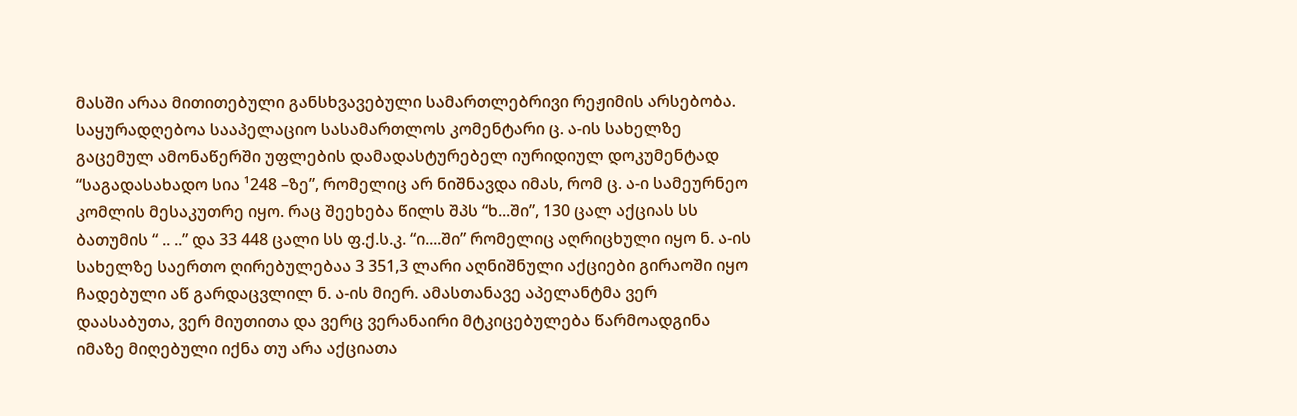მასში არაა მითითებული განსხვავებული სამართლებრივი რეჟიმის არსებობა. საყურადღებოა სააპელაციო სასამართლოს კომენტარი ც. ა-ის სახელზე გაცემულ ამონაწერში უფლების დამადასტურებელ იურიდიულ დოკუმენტად “საგადასახადო სია ¹248 –ზე”, რომელიც არ ნიშნავდა იმას, რომ ც. ა-ი სამეურნეო კომლის მესაკუთრე იყო. რაც შეეხება წილს შპს “ხ...ში”, 130 ცალ აქციას სს ბათუმის “ .. ..” და 33 448 ცალი სს ფ.ქ.ს.კ. “ი....ში” რომელიც აღრიცხული იყო ნ. ა-ის სახელზე საერთო ღირებულებაა 3 351,3 ლარი აღნიშნული აქციები გირაოში იყო ჩადებული აწ გარდაცვლილ ნ. ა-ის მიერ. ამასთანავე აპელანტმა ვერ დაასაბუთა, ვერ მიუთითა და ვერც ვერანაირი მტკიცებულება წარმოადგინა იმაზე მიღებული იქნა თუ არა აქციათა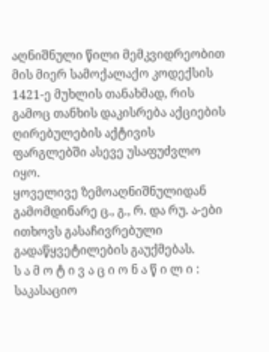აღნიშნული წილი მემკვიდრეობით მის მიერ სამოქალაქო კოდექსის 1421-ე მუხლის თანახმად, რის გამოც თანხის დაკისრება აქციების ღირებულების აქტივის ფარგლებში ასევე უსაფუძვლო იყო.
ყოველივე ზემოაღნიშნულიდან გამომდინარე ც., გ., რ. და რუ. ა-ები ითხოვს გასაჩივრებული გადაწყვეტილების გაუქმებას.
ს ა მ ო ტ ი ვ ა ც ი ო ნ ა წ ი ლ ი :
საკასაციო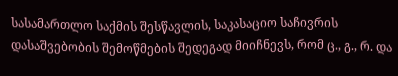სასამართლო საქმის შესწავლის, საკასაციო საჩივრის დასაშვებობის შემოწმების შედეგად მიიჩნევს, რომ ც., გ., რ. და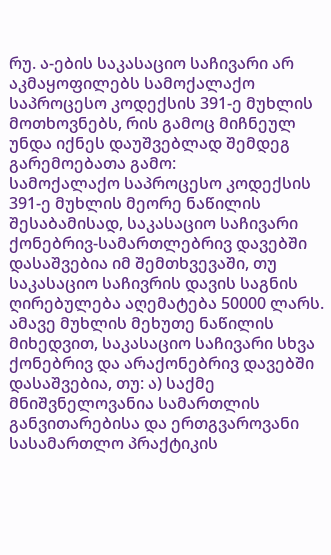რუ. ა-ების საკასაციო საჩივარი არ აკმაყოფილებს სამოქალაქო საპროცესო კოდექსის 391-ე მუხლის მოთხოვნებს, რის გამოც მიჩნეულ უნდა იქნეს დაუშვებლად შემდეგ გარემოებათა გამო:
სამოქალაქო საპროცესო კოდექსის 391-ე მუხლის მეორე ნაწილის შესაბამისად, საკასაციო საჩივარი ქონებრივ-სამართლებრივ დავებში დასაშვებია იმ შემთხვევაში, თუ საკასაციო საჩივრის დავის საგნის ღირებულება აღემატება 50000 ლარს. ამავე მუხლის მეხუთე ნაწილის მიხედვით, საკასაციო საჩივარი სხვა ქონებრივ და არაქონებრივ დავებში დასაშვებია, თუ: ა) საქმე მნიშვნელოვანია სამართლის განვითარებისა და ერთგვაროვანი სასამართლო პრაქტიკის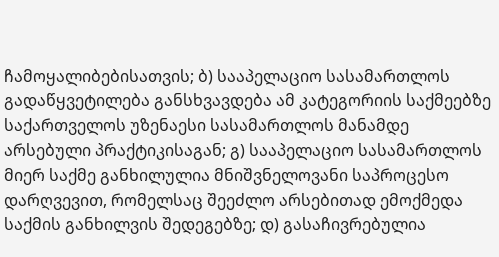ჩამოყალიბებისათვის; ბ) სააპელაციო სასამართლოს გადაწყვეტილება განსხვავდება ამ კატეგორიის საქმეებზე საქართველოს უზენაესი სასამართლოს მანამდე არსებული პრაქტიკისაგან; გ) სააპელაციო სასამართლოს მიერ საქმე განხილულია მნიშვნელოვანი საპროცესო დარღვევით, რომელსაც შეეძლო არსებითად ემოქმედა საქმის განხილვის შედეგებზე; დ) გასაჩივრებულია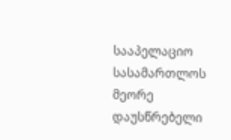სააპელაციო სასამართლოს მეორე დაუსწრებელი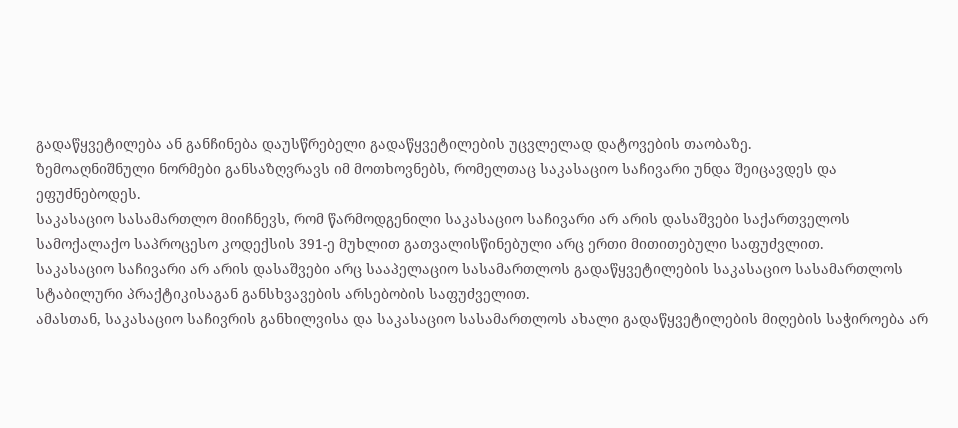გადაწყვეტილება ან განჩინება დაუსწრებელი გადაწყვეტილების უცვლელად დატოვების თაობაზე.
ზემოაღნიშნული ნორმები განსაზღვრავს იმ მოთხოვნებს, რომელთაც საკასაციო საჩივარი უნდა შეიცავდეს და ეფუძნებოდეს.
საკასაციო სასამართლო მიიჩნევს, რომ წარმოდგენილი საკასაციო საჩივარი არ არის დასაშვები საქართველოს სამოქალაქო საპროცესო კოდექსის 391-ე მუხლით გათვალისწინებული არც ერთი მითითებული საფუძვლით.
საკასაციო საჩივარი არ არის დასაშვები არც სააპელაციო სასამართლოს გადაწყვეტილების საკასაციო სასამართლოს სტაბილური პრაქტიკისაგან განსხვავების არსებობის საფუძველით.
ამასთან, საკასაციო საჩივრის განხილვისა და საკასაციო სასამართლოს ახალი გადაწყვეტილების მიღების საჭიროება არ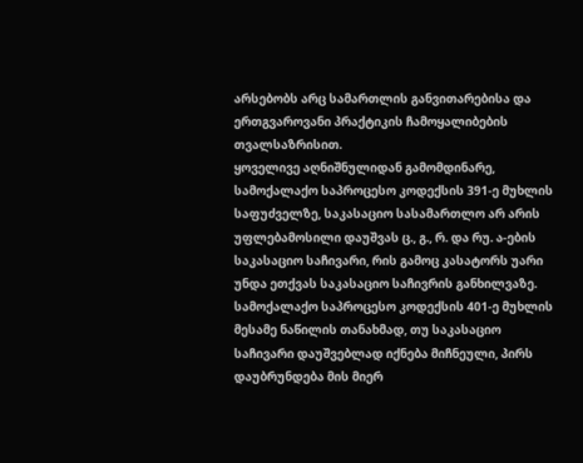არსებობს არც სამართლის განვითარებისა და ერთგვაროვანი პრაქტიკის ჩამოყალიბების თვალსაზრისით.
ყოველივე აღნიშნულიდან გამომდინარე, სამოქალაქო საპროცესო კოდექსის 391-ე მუხლის საფუძველზე, საკასაციო სასამართლო არ არის უფლებამოსილი დაუშვას ც., გ., რ. და რუ. ა-ების საკასაციო საჩივარი, რის გამოც კასატორს უარი უნდა ეთქვას საკასაციო საჩივრის განხილვაზე.
სამოქალაქო საპროცესო კოდექსის 401-ე მუხლის მესამე ნაწილის თანახმად, თუ საკასაციო საჩივარი დაუშვებლად იქნება მიჩნეული, პირს დაუბრუნდება მის მიერ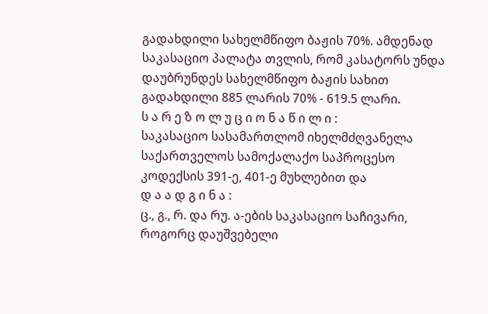გადახდილი სახელმწიფო ბაჟის 70%. ამდენად საკასაციო პალატა თვლის, რომ კასატორს უნდა დაუბრუნდეს სახელმწიფო ბაჟის სახით გადახდილი 885 ლარის 70% - 619.5 ლარი.
ს ა რ ე ზ ო ლ უ ც ი ო ნ ა წ ი ლ ი :
საკასაციო სასამართლომ იხელმძღვანელა საქართველოს სამოქალაქო საპროცესო კოდექსის 391-ე, 401-ე მუხლებით და
დ ა ა დ გ ი ნ ა :
ც., გ., რ. და რუ. ა-ების საკასაციო საჩივარი, როგორც დაუშვებელი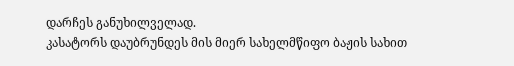დარჩეს განუხილველად.
კასატორს დაუბრუნდეს მის მიერ სახელმწიფო ბაჟის სახით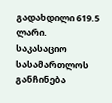გადახდილი 619.5 ლარი.
საკასაციო სასამართლოს განჩინება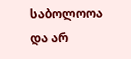საბოლოოა და არ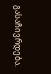გასაჩივრდება.